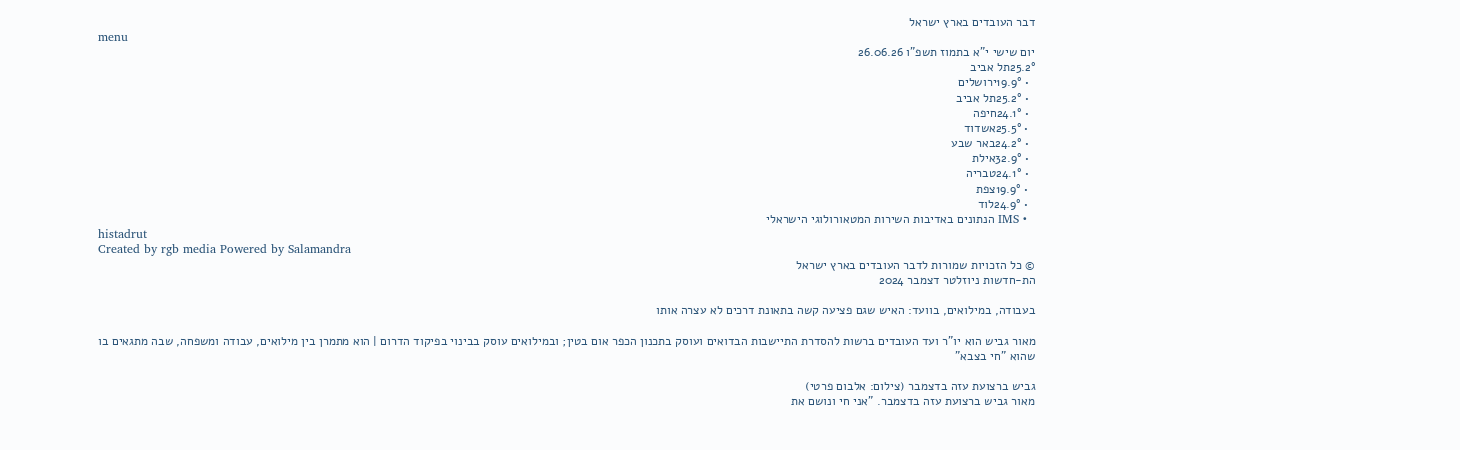דבר העובדים בארץ ישראל
menu
יום שישי י"א בתמוז תשפ"ו 26.06.26
25.2°תל אביב
  • 19.9°ירושלים
  • 25.2°תל אביב
  • 24.1°חיפה
  • 25.5°אשדוד
  • 24.2°באר שבע
  • 32.9°אילת
  • 24.1°טבריה
  • 19.9°צפת
  • 24.9°לוד
  • IMS הנתונים באדיבות השירות המטאורולוגי הישראלי
histadrut
Created by rgb media Powered by Salamandra
© כל הזכויות שמורות לדבר העובדים בארץ ישראל
הת-חדשות ניוזלטר דצמבר 2024

בעבודה, במילואים, בוועד: האיש שגם פציעה קשה בתאונת דרכים לא עצרה אותו

מאור גביש הוא יו"ר ועד העובדים ברשות להסדרת התיישבות הבדואים ועוסק בתכנון הכפר אום בטין; ובמילואים עוסק בבינוי בפיקוד הדרום | הוא מתמרן בין מילואים, עבודה ומשפחה, שבה מתגאים בו שהוא "חי בצבא"

גביש ברצועת עזה בדצמבר (צילום: אלבום פרטי)
מאור גביש ברצועת עזה בדצמבר. "אני חי ונושם את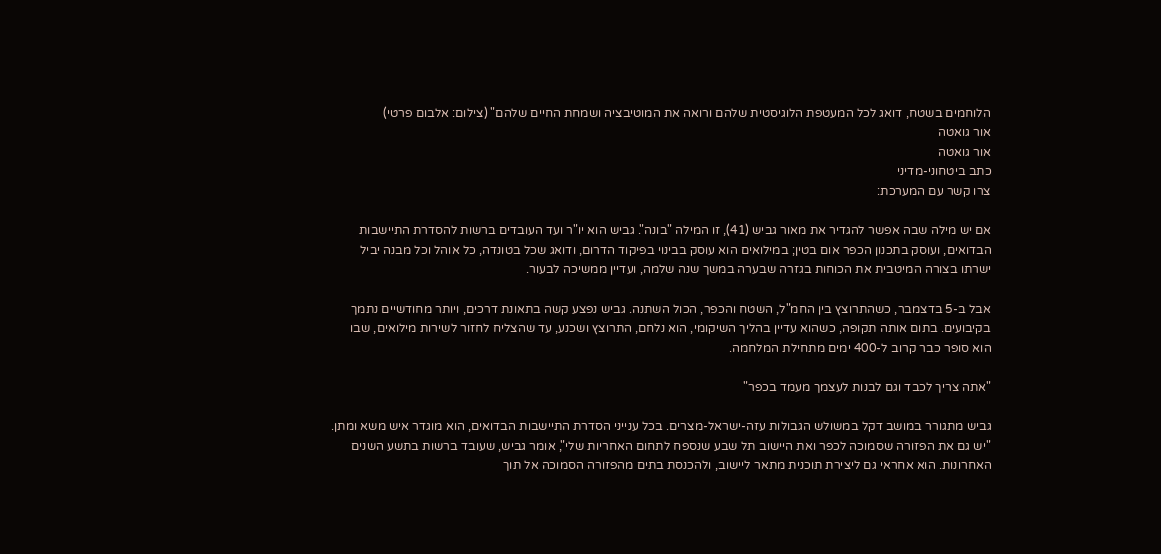הלוחמים בשטח, דואג לכל המעטפת הלוגיסטית שלהם ורואה את המוטיבציה ושמחת החיים שלהם" (צילום: אלבום פרטי)
אור גואטה
אור גואטה
כתב ביטחוני-מדיני
צרו קשר עם המערכת:

אם יש מילה שבה אפשר להגדיר את מאור גביש (41), זו המילה "בונה". גביש הוא יו"ר ועד העובדים ברשות להסדרת התיישבות הבדואים, ועוסק בתכנון הכפר אום בטין; במילואים הוא עוסק בבינוי בפיקוד הדרום, ודואג שכל בטונדה, כל אוהל וכל מבנה יביל ישרתו בצורה המיטבית את הכוחות בגזרה שבערה במשך שנה שלמה, ועדיין ממשיכה לבעור.

אבל ב-5 בדצמבר, כשהתרוצץ בין החמ"ל, השטח והכפר, הכול השתנה. גביש נפצע קשה בתאונת דרכים, ויותר מחודשיים נתמך בקיבועים. בתום אותה תקופה, כשהוא עדיין בהליך השיקומי, הוא נלחם, התרוצץ ושכנע, עד שהצליח לחזור לשירות מילואים, שבו הוא סופר כבר קרוב ל-400 ימים מתחילת המלחמה.

"אתה צריך לכבד וגם לבנות לעצמך מעמד בכפר"

גביש מתגורר במושב דקל במשולש הגבולות עזה-ישראל-מצרים. בכל ענייני הסדרת התיישבות הבדואים, הוא מוגדר איש משא ומתן. "יש גם את הפזורה שסמוכה לכפר ואת היישוב תל שבע שנספח לתחום האחריות שלי", אומר גביש, שעובד ברשות בתשע השנים האחרונות. הוא אחראי גם ליצירת תוכנית מתאר ליישוב, ולהכנסת בתים מהפזורה הסמוכה אל תוך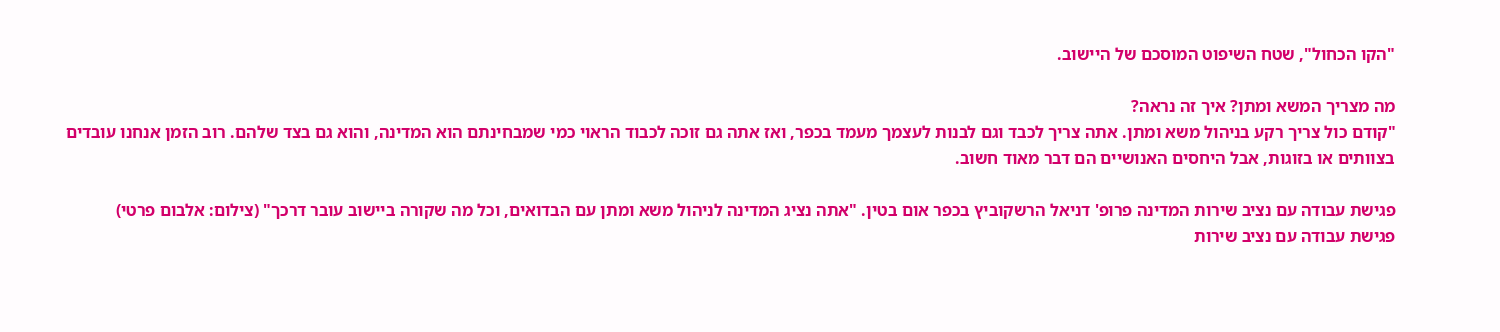"הקו הכחול", שטח השיפוט המוסכם של היישוב.

מה מצריך המשא ומתן? איך זה נראה?
"קודם כול צריך רקע בניהול משא ומתן. אתה צריך לכבד וגם לבנות לעצמך מעמד בכפר, ואז אתה גם זוכה לכבוד הראוי כמי שמבחינתם הוא המדינה, והוא גם בצד שלהם. רוב הזמן אנחנו עובדים בצוותים או בזוגות, אבל היחסים האנושיים הם דבר מאוד חשוב.

פגישת עבודה עם נציב שירות המדינה פרופ' דניאל הרשקוביץ בכפר אום בטין. "אתה נציג המדינה לניהול משא ומתן עם הבדואים, וכל מה שקורה ביישוב עובר דרכך" (צילום: אלבום פרטי)
פגישת עבודה עם נציב שירות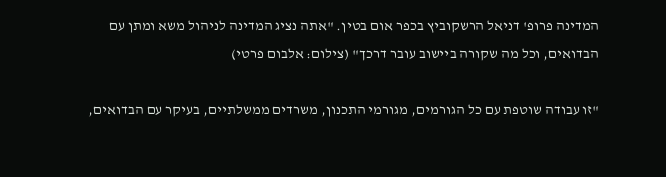המדינה פרופ' דניאל הרשקוביץ בכפר אום בטין. "אתה נציג המדינה לניהול משא ומתן עם הבדואים, וכל מה שקורה ביישוב עובר דרכך" (צילום: אלבום פרטי)

"זו עבודה שוטפת עם כל הגורמים, מגורמי התכנון, משרדים ממשלתיים, בעיקר עם הבדואים,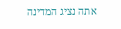אתה נציג המדינה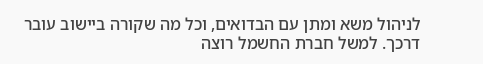לניהול משא ומתן עם הבדואים, וכל מה שקורה ביישוב עובר דרכך. למשל חברת החשמל רוצה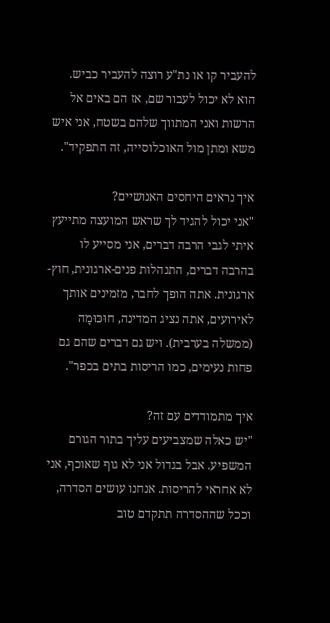להעביר קו או נת"ע רוצה להעביר כביש. הוא לא יכול לעבור שם, אז הם באים אל הרשות ואני המתווך שלהם בשטח, אני איש משא ומתן מול האוכלוסייה, זה התפקיד".

איך נראים היחסים האנושיים?
"אני יכול להגיד לך שראש המועצה מתייעץ איתי לגבי הרבה דברים, אני מסייע לו בהרבה דברים, התנהלות פנים-ארגונית, חוץ-ארגונית. אתה הופך לחבר, מזמינים אותך לאירועים, אתה נציג המדינה, חוּכּוּמַה (ממשלה בערבית). ויש גם דברים שהם גם פחות נעימים, כמו הריסות בתים בכפר".

איך מתמודדים עם זה?
"יש כאלה שמצביעים עליך בתור הגורם המשפיע. אבל בגדול אני לא גוף שאוכף, אני לא אחראי להריסות. אנחנו עושים הסדרה, וככל שההסדרה תתקדם טוב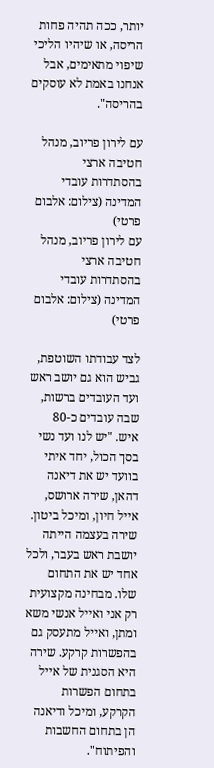יותר, ככה תהיה פחות הריסה, או שיהיו הליכי שיפוי מתאימים, אבל אנחנו באמת לא עוסקים בהריסה".

עם לירון פריוב, מנהל חטיבה ארצי בהסתדרות עובדי המדינה (צילום: אלבום פרטי)
עם לירון פריוב, מנהל חטיבה ארצי בהסתדרות עובדי המדינה (צילום: אלבום פרטי)

לצד עבודתו השוטפת, גביש הוא גם יושב ראש ועד העובדים ברשות, שבה עובדים כ-80 איש. "יש לנו ועד נשי בסך הכול, יחד איתי בוועד יש את דיאנה דהאן, שירה ארושס, אייל חיון, ומיכל ביטון. שירה בעצמה הייתה יושבת ראש בעבר, ולכל אחד יש את התחום שלו. מבחינה מקצועית רק אני ואייל אנשי משא ומתן, ואייל מתעסק גם בהפשרות קרקע. שירה היא הסגנית של אייל בתחום הפשרות הקרקע, ומיכל ודיאנה הן בתחום החשבות והפיתוח".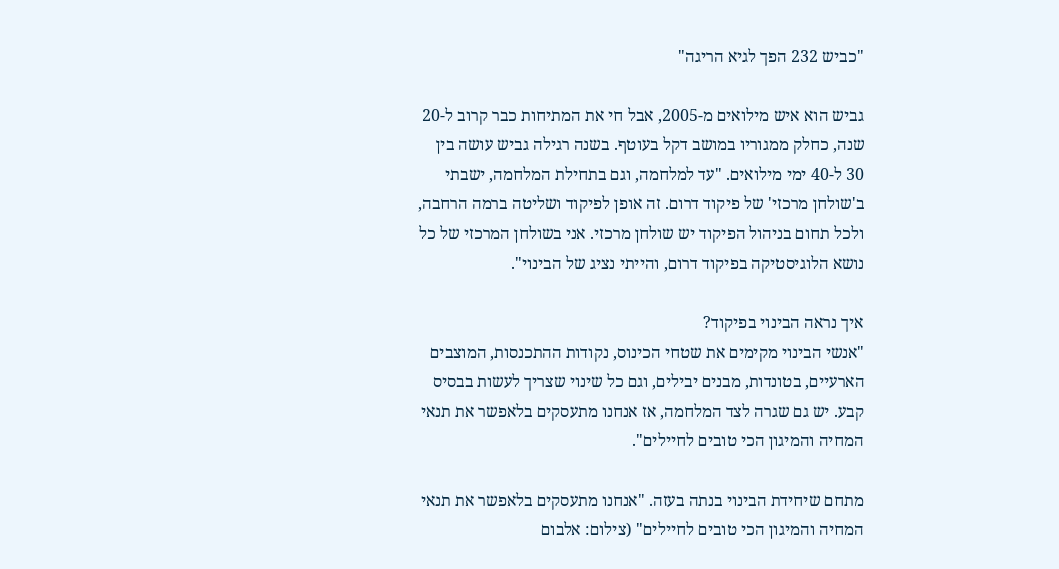"כביש 232 הפך לגיא הריגה"

גביש הוא איש מילואים מ-2005, אבל חי את המתיחות כבר קרוב ל-20 שנה, כחלק ממגוריו במושב דקל בעוטף. בשנה רגילה גביש עושה בין 30 ל-40 ימי מילואים. "עד למלחמה, וגם בתחילת המלחמה, ישבתי ב'שולחן מרכזי' של פיקוד דרום. זה אופן לפיקוד ושליטה ברמה הרחבה, ולכל תחום בניהול הפיקוד יש שולחן מרכזי. אני בשולחן המרכזי של כל נושא הלוגיסטיקה בפיקוד דרום, והייתי נציג של הבינוי".

איך נראה הבינוי בפיקוד?
"אנשי הבינוי מקימים את שטחי הכינוס, נקודות ההתכנסות, המוצבים הארעיים, בטונדות, מבנים יבילים, וגם כל שינוי שצריך לעשות בבסיס קבע. יש גם שגרה לצד המלחמה, אז אנחנו מתעסקים בלאפשר את תנאי המחיה והמיגון הכי טובים לחיילים".

מתחם שיחידת הבינוי בנתה בעזה. "אנחנו מתעסקים בלאפשר את תנאי המחיה והמיגון הכי טובים לחיילים" (צילום: אלבום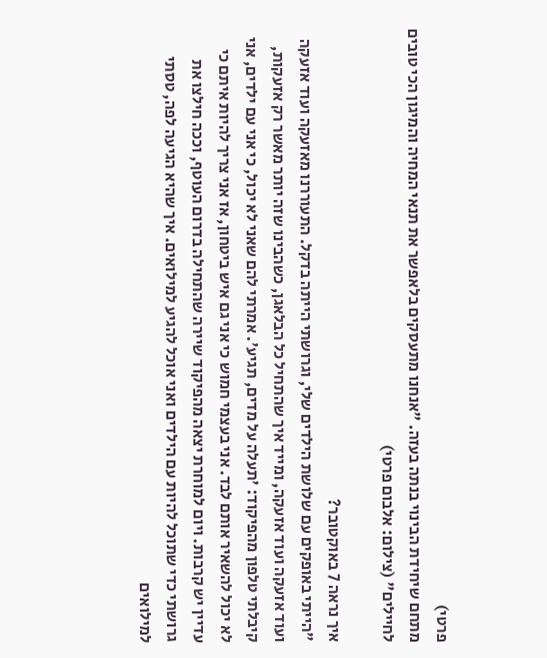פרטי)
מתחם שיחידת הבינוי בנתה בעזה. "אנחנו מתעסקים בלאפשר את תנאי המחיה והמיגון הכי טובים לחיילים" (צילום: אלבום פרטי)

איך נראה 7 באוקטובר?
"הייתי באופקים עם שלושת הילדים שלי, וגרושתי הייתה בדקל. התעוררנו מאזעקה ועוד אזעקה ועוד אזעקה ועוד אזעקה, ומייד איך שהתחיל כל הבלאגן, כשהבינו שזה יותר מאשר רק אזעקות, קיבלתי טלפון מהפיקוד: 'תעלה על מדים, תגיע'. אמרתי להם שאני לא יכול, כי אני עם ילדים, אני לא יכול להשאיר אותם לבד. אני בעצמי חמוש כי אני גם איש ביטחון, אז אני צריך להיות איתם כי עדיין יש קרבות. ויום למוחרת יצאה מהפיקוד שיירה שהתחילה בדרום העוטף, וככה חילצו את גרושתי כדי שתוכל להיות עם הילדים ואני אוכל להגיע למילואים. איך שהיא הגיעה לפה, טסתי למילואים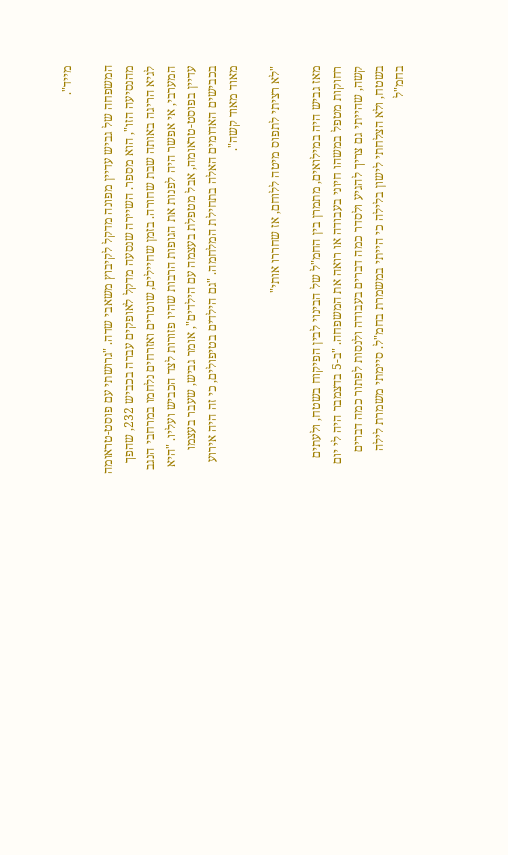מייד".

המשפחה של גביש עדיין מפונה מדקל לקיבוץ משאבי שדה. "גרושתי עם פוסט-טראומה מהנסיעה הזו", הוא מספר. השיירה שנסעה מדקל לאופקים עברה בכביש 232, שהפך לגיא הריגה באותה שבת שחורה. בזמן שחיילים, שוטרים ואזרחים נלחמו במרחבי הנגב המערבי, אי אפשר היה לפנות את הגופות הרבות שהיו פזורות לצד הכביש ועליו. "היא עדיין בפוסט-טראומה, אבל מטפלת בעצמה עם הילדים", אומר גביש, שעבר בעצמו בכבישים האדומים האלה בתחילת המלחמה. "גם הילדים בטיפולים, כי זה היה אירוע מאוד מאוד קשה".

"לא רציתי לתפוס מיטה ללוחם, אז שחררו אותי"

מאז גביש היה במילואים, מתמרן בין החמ"ל של הבינוי לבין הפיקוח בשטח, ולעתים רחוקות מטפל במשהו חיוני בעבודה או רואה את המשפחה. "ב-5 בדצמבר היה לי יום קשה, שהייתי גם צריך להגיע ולסדר כמה דברים בעבודה ולנסות לפתור כמה דברים בשטח, ולא הצלחתי לישון בלילה כי הייתי במשמרת בחמ"ל. סיימתי משמרת לילה בחמ"ל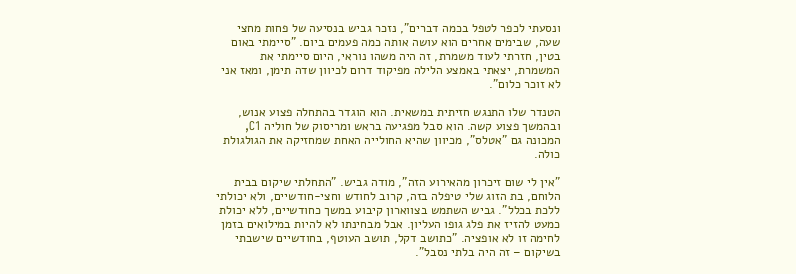ונסעתי לכפר לטפל בכמה דברים", נזכר גביש בנסיעה של פחות מחצי שעה, שבימים אחרים הוא עושה אותה כמה פעמים ביום. "סיימתי באום בטין, חזרתי לעוד משמרת, זה היה משהו נוראי, היום סיימתי את המשמרת, יצאתי באמצע הלילה מפיקוד דרום לכיוון שדה תימן, ומאז אני לא זוכר כלום".

הטנדר שלו התנגש חזיתית במשאית. הוא הוגדר בהתחלה פצוע אנוש, ובהמשך פצוע קשה. הוא סבל מפגיעה בראש ומריסוק של חוליה C1, המכונה גם "אטלס", מכיוון שהיא החולייה האחת שמחזיקה את הגולגולת כולה.

"אין לי שום זיכרון מהאירוע הזה", מודה גביש. "התחלתי שיקום בבית הלוחם, בת הזוג שלי טיפלה בזה, קרוב לחודש וחצי-חודשיים, ולא יכולתי ללכת בכלל". גביש השתמש בצווארון קיבוע במשך כחודשיים, ללא יכולת כמעט להזיז את פלג גופו העליון. אבל מבחינתו לא להיות במילואים בזמן לחימה זו לא אופציה. "כתושב דקל, תושב העוטף, בחודשיים שישבתי בשיקום – זה היה בלתי נסבל".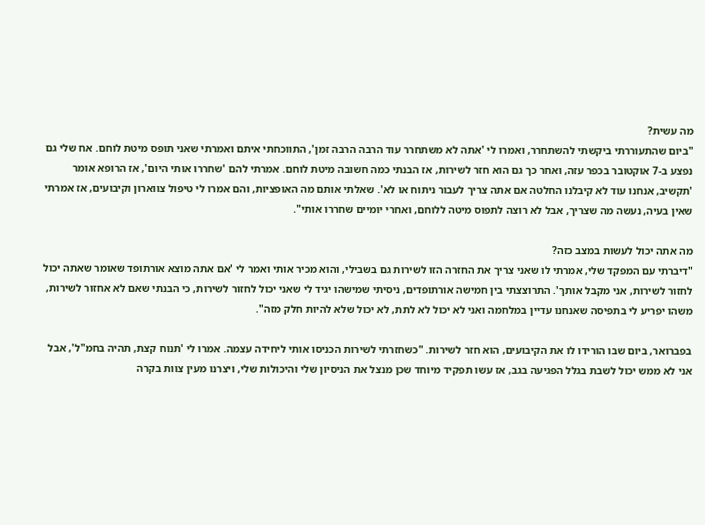מה עשית?
"ביום שהתעוררתי ביקשתי להשתחרר, ואמרו לי 'אתה לא משתחרר עוד הרבה הרבה זמן', התווכחתי איתם ואמרתי שאני תופס מיטת לוחם. אח שלי גם נפצע ב-7 אוקטובר בכפר עזה, ואחר כך גם הוא חזר לשירות, אז הבנתי כמה חשובה מיטת לוחם. אמרתי להם 'שחררו אותי היום', אז הרופא אומר 'תקשיב, אנחנו עוד לא קיבלנו החלטה אם אתה צריך לעבור ניתוח או לא'. שאלתי אותם מה האופציות, והם אמרו לי טיפול צווארון וקיבועים, אז אמרתי שאין בעיה, נעשה מה שצריך, אבל לא רוצה לתפוס מיטה ללוחם, ואחרי יומיים שחררו אותי".

מה אתה יכול לעשות במצב כזה?
"דיברתי עם המפקד שלי, אמרתי לו שאני צריך את החזרה הזו לשירות גם בשבילי, והוא מכיר אותי ואמר לי 'אם אתה מוצא אורתופד שאומר שאתה יכול לחזור לשירות, אני מקבל אותך'. התרוצצתי בין חמישה אורתופדים, ניסיתי שמישהו יגיד לי שאני יכול לחזור לשירות, כי הבנתי שאם לא אחזור לשירות, משהו יפריע לי בתפיסה שאנחנו עדיין במלחמה ואני לא יכול לא לתת, לא יכול שלא להיות חלק מזה".

בפברואר, ביום שבו הורידו לו את הקיבועים, הוא חזר לשירות. "כשחזרתי לשירות הכניסו אותי ליחידה עצמה. אמרו לי 'תנוח קצת, תהיה בחמ"ל', אבל אני לא ממש יכול לשבת בגלל הפגיעה בגב, אז עשו תפקיד מיוחד שכן מנצל את הניסיון שלי והיכולות שלי, ויצרנו מעין צוות בקרה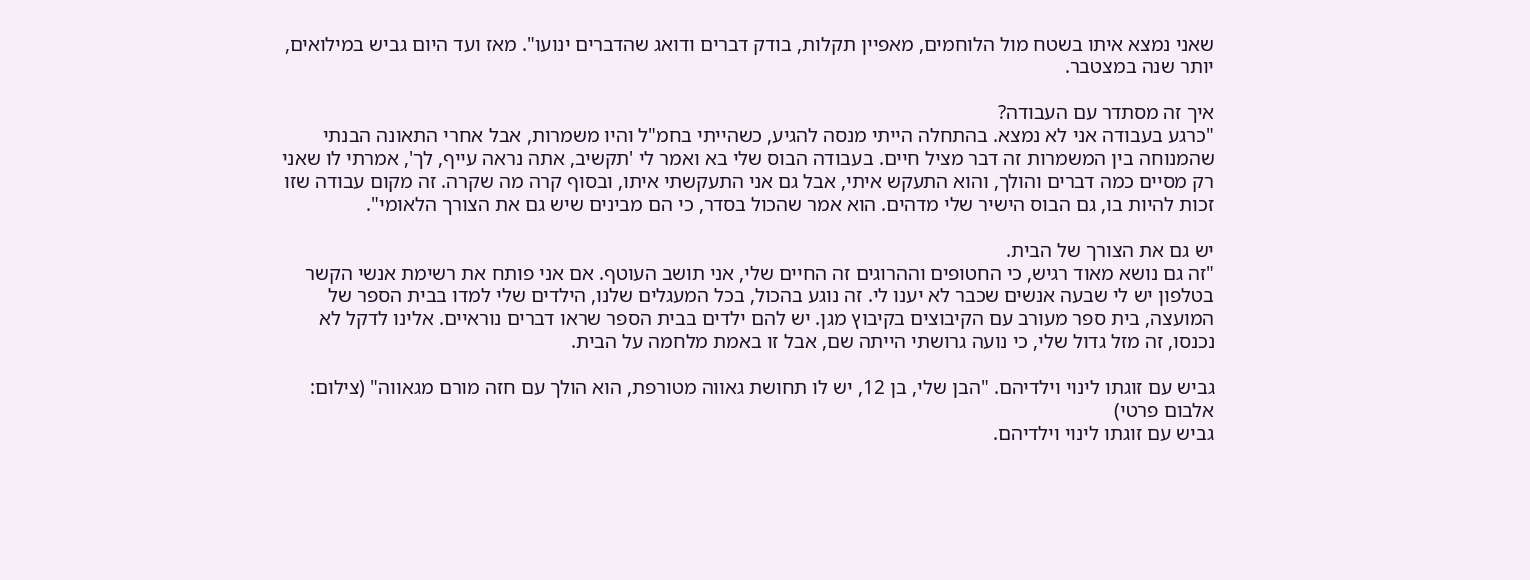שאני נמצא איתו בשטח מול הלוחמים, מאפיין תקלות, בודק דברים ודואג שהדברים ינועו". מאז ועד היום גביש במילואים, יותר שנה במצטבר.

איך זה מסתדר עם העבודה?
"כרגע בעבודה אני לא נמצא. בהתחלה הייתי מנסה להגיע, כשהייתי בחמ"ל והיו משמרות, אבל אחרי התאונה הבנתי שהמנוחה בין המשמרות זה דבר מציל חיים. בעבודה הבוס שלי בא ואמר לי 'תקשיב, אתה נראה עייף, לך', אמרתי לו שאני רק מסיים כמה דברים והולך, והוא התעקש איתי, אבל גם אני התעקשתי איתו, ובסוף קרה מה שקרה. זה מקום עבודה שזו זכות להיות בו, גם הבוס הישיר שלי מדהים. הוא אמר שהכול בסדר, כי הם מבינים שיש גם את הצורך הלאומי".

יש גם את הצורך של הבית.
"זה גם נושא מאוד רגיש, כי החטופים וההרוגים זה החיים שלי, אני תושב העוטף. אם אני פותח את רשימת אנשי הקשר בטלפון יש לי שבעה אנשים שכבר לא יענו לי. זה נוגע בהכול, בכל המעגלים שלנו, הילדים שלי למדו בבית הספר של המועצה, בית ספר מעורב עם הקיבוצים בקיבוץ מגן. יש להם ילדים בבית הספר שראו דברים נוראיים. אלינו לדקל לא נכנסו, זה מזל גדול שלי, כי נועה גרושתי הייתה שם, אבל זו באמת מלחמה על הבית.

גביש עם זוגתו לינוי וילדיהם. "הבן שלי, בן 12, יש לו תחושת גאווה מטורפת, הוא הולך עם חזה מורם מגאווה" (צילום: אלבום פרטי)
גביש עם זוגתו לינוי וילדיהם.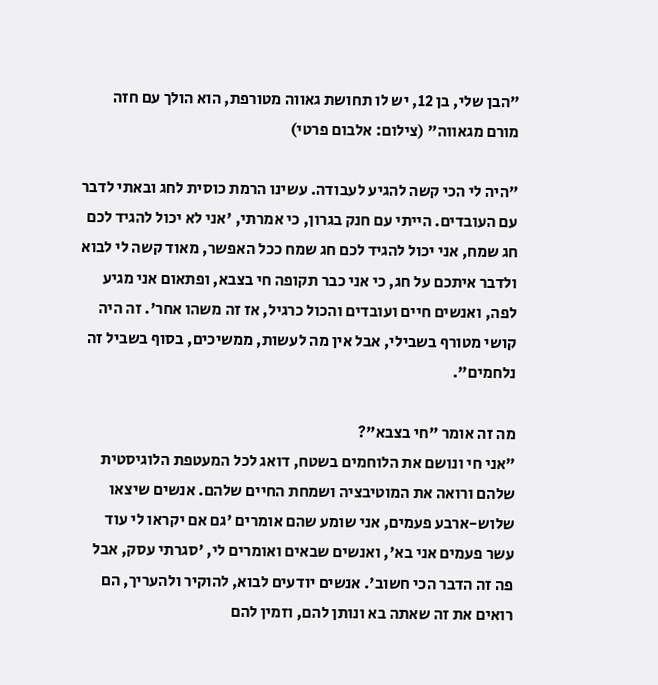"הבן שלי, בן 12, יש לו תחושת גאווה מטורפת, הוא הולך עם חזה מורם מגאווה" (צילום: אלבום פרטי)

"היה לי הכי קשה להגיע לעבודה. עשינו הרמת כוסית לחג ובאתי לדבר עם העובדים. הייתי עם חנק בגרון, כי אמרתי, 'אני לא יכול להגיד לכם חג שמח, אני יכול להגיד לכם חג שמח ככל האפשר, מאוד קשה לי לבוא ולדבר איתכם על חג, כי אני כבר תקופה חי בצבא, ופתאום אני מגיע לפה, ואנשים חיים ועובדים והכול כרגיל, אז זה משהו אחר'. זה היה קושי מטורף בשבילי, אבל אין מה לעשות, ממשיכים, בסוף בשביל זה נלחמים".

מה זה אומר "חי בצבא"?
"אני חי ונושם את הלוחמים בשטח, דואג לכל המעטפת הלוגיסטית שלהם ורואה את המוטיבציה ושמחת החיים שלהם. אנשים שיצאו שלוש-ארבע פעמים, אני שומע שהם אומרים 'גם אם יקראו לי עוד עשר פעמים אני בא', ואנשים שבאים ואומרים לי, 'סגרתי עסק, אבל פה זה הדבר הכי חשוב'. אנשים יודעים לבוא, להוקיר ולהעריך, הם רואים את זה שאתה בא ונותן להם, וזמין להם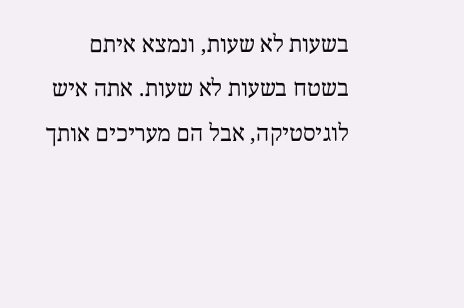בשעות לא שעות, ונמצא איתם בשטח בשעות לא שעות. אתה איש לוגיסטיקה, אבל הם מעריכים אותך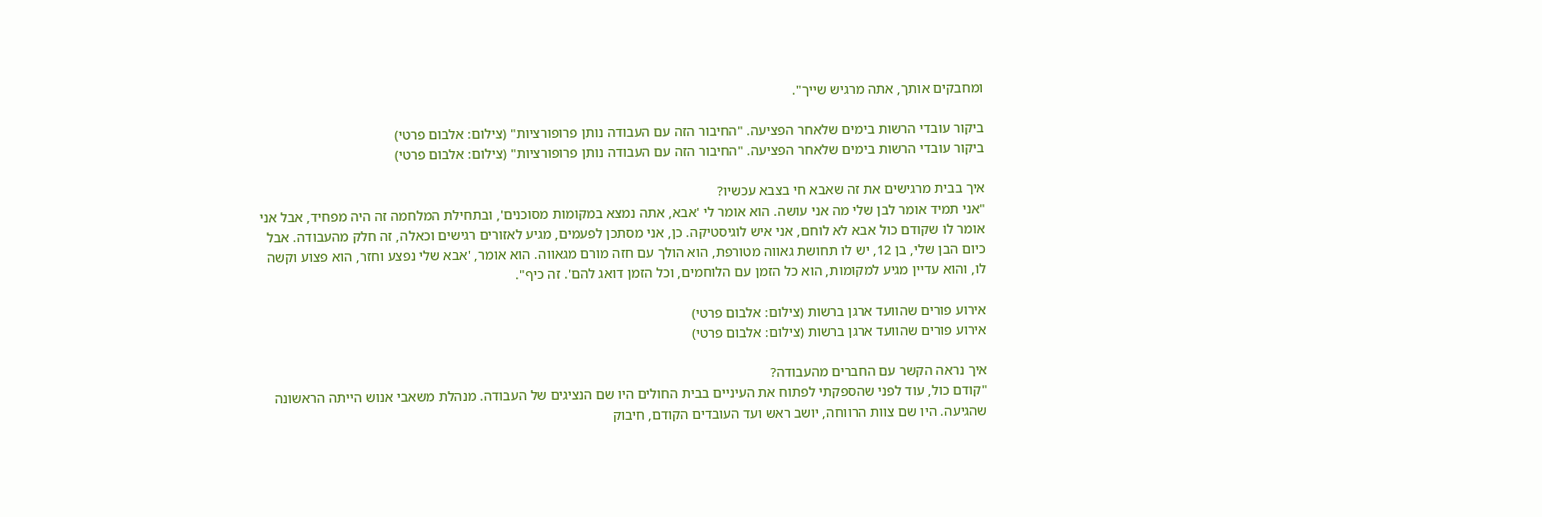ומחבקים אותך, אתה מרגיש שייך".

ביקור עובדי הרשות בימים שלאחר הפציעה. "החיבור הזה עם העבודה נותן פרופורציות" (צילום: אלבום פרטי)
ביקור עובדי הרשות בימים שלאחר הפציעה. "החיבור הזה עם העבודה נותן פרופורציות" (צילום: אלבום פרטי)

איך בבית מרגישים את זה שאבא חי בצבא עכשיו?
"אני תמיד אומר לבן שלי מה אני עושה. הוא אומר לי 'אבא, אתה נמצא במקומות מסוכנים', ובתחילת המלחמה זה היה מפחיד, אבל אני אומר לו שקודם כול אבא לא לוחם, אני איש לוגיסטיקה. כן, אני מסתכן לפעמים, מגיע לאזורים רגישים וכאלה, זה חלק מהעבודה. אבל כיום הבן שלי, בן 12, יש לו תחושת גאווה מטורפת, הוא הולך עם חזה מורם מגאווה. הוא אומר, 'אבא שלי נפצע וחזר, הוא פצוע וקשה לו, והוא עדיין מגיע למקומות, הוא כל הזמן עם הלוחמים, וכל הזמן דואג להם'. זה כיף".

אירוע פורים שהוועד ארגן ברשות (צילום: אלבום פרטי)
אירוע פורים שהוועד ארגן ברשות (צילום: אלבום פרטי)

איך נראה הקשר עם החברים מהעבודה?
"קודם כול, עוד לפני שהספקתי לפתוח את העיניים בבית החולים היו שם הנציגים של העבודה. מנהלת משאבי אנוש הייתה הראשונה שהגיעה. היו שם צוות הרווחה, יושב ראש ועד העובדים הקודם, חיבוק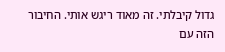גדול קיבלתי. זה מאוד ריגש אותי. החיבור הזה עם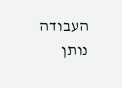העבודה נותן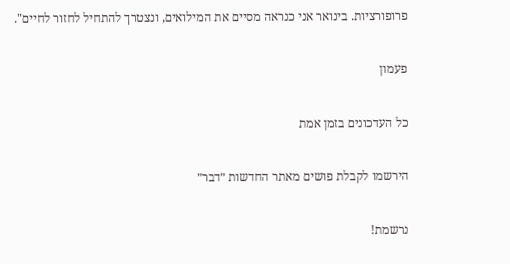פרופורציות. בינואר אני כנראה מסיים את המילואים, ונצטרך להתחיל לחזור לחיים".

פעמון

כל העדכונים בזמן אמת

הירשמו לקבלת פושים מאתר החדשות ״דבר״

נרשמת!